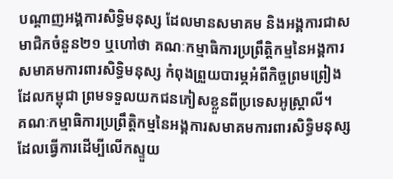បណ្ដាញអង្គការសិទ្ធិមនុស្ស ដែលមានសមាគម និងអង្គការជាសមាជិកចំនួន២១ ឬហៅថា គណៈកម្មាធិការប្រព្រឹត្តិកម្មនៃអង្គការសមាគមការពារសិទ្ធិមនុស្ស កំពុងព្រួយបារម្ភអំពីកិច្ចព្រមព្រៀង ដែលកម្ពុជា ព្រមទទួលយកជនភៀសខ្លួនពីប្រទេសអូស្ត្រាលី។
គណៈកម្មាធិការប្រព្រឹត្តិកម្មនៃអង្គការសមាគមការពារសិទ្ធិមនុស្ស ដែលធ្វើការដើម្បីលើកស្ទួយ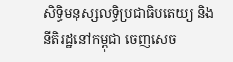សិទ្ធិមនុស្សលទ្ធិប្រជាធិបតេយ្យ និងនីតិរដ្ឋនៅកម្ពុជា ចេញសេច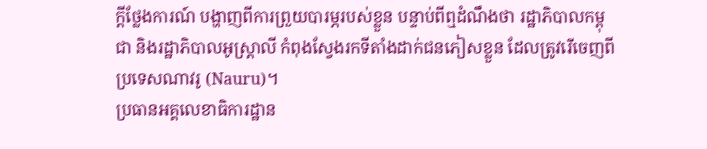ក្ដីថ្លែងការណ៍ បង្ហាញពីការព្រួយបារម្ភរបស់ខ្លួន បន្ទាប់ពីឮដំណឹងថា រដ្ឋាភិបាលកម្ពុជា និងរដ្ឋាភិបាលអូស្ត្រាលី កំពុងស្វែងរកទីតាំងដាក់ជនភៀសខ្លួន ដែលត្រូវរើចេញពីប្រទេសណាវរូ (Nauru)។
ប្រធានអគ្គលេខាធិការដ្ឋាន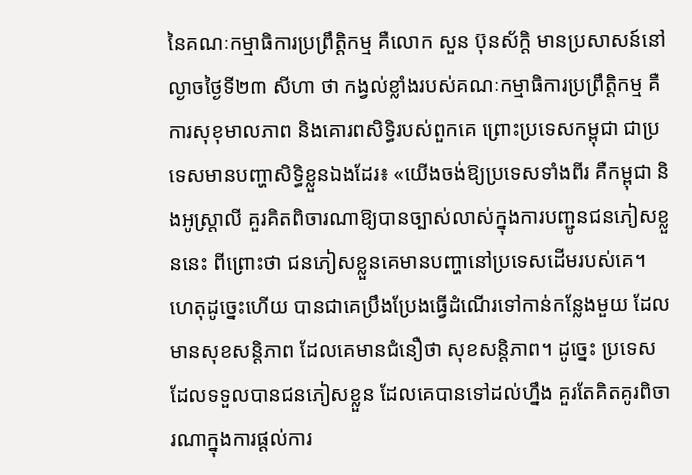នៃគណៈកម្មាធិការប្រព្រឹត្តិកម្ម គឺលោក សួន ប៊ុនស័ក្ដិ មានប្រសាសន៍នៅល្ងាចថ្ងៃទី២៣ សីហា ថា កង្វល់ខ្លាំងរបស់គណៈកម្មាធិការប្រព្រឹត្តិកម្ម គឺការសុខុមាលភាព និងគោរពសិទ្ធិរបស់ពួកគេ ព្រោះប្រទេសកម្ពុជា ជាប្រទេសមានបញ្ហាសិទ្ធិខ្លួនឯងដែរ៖ «យើងចង់ឱ្យប្រទេសទាំងពីរ គឺកម្ពុជា និងអូស្ត្រាលី គួរគិតពិចារណាឱ្យបានច្បាស់លាស់ក្នុងការបញ្ជូនជនភៀសខ្លួននេះ ពីព្រោះថា ជនភៀសខ្លួនគេមានបញ្ហានៅប្រទេសដើមរបស់គេ។ ហេតុដូច្នេះហើយ បានជាគេប្រឹងប្រែងធ្វើដំណើរទៅកាន់កន្លែងមួយ ដែលមានសុខសន្តិភាព ដែលគេមានជំនឿថា សុខសន្តិភាព។ ដូច្នេះ ប្រទេសដែលទទួលបានជនភៀសខ្លួន ដែលគេបានទៅដល់ហ្នឹង គួរតែគិតគូរពិចារណាក្នុងការផ្ដល់ការ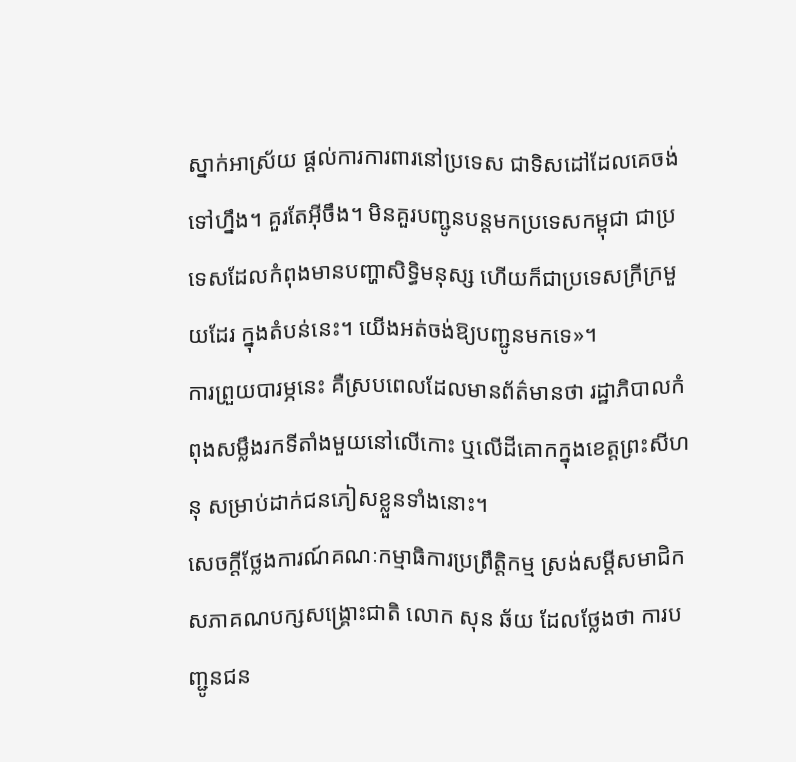ស្នាក់អាស្រ័យ ផ្ដល់ការការពារនៅប្រទេស ជាទិសដៅដែលគេចង់ទៅហ្នឹង។ គួរតែអ៊ីចឹង។ មិនគួរបញ្ជូនបន្តមកប្រទេសកម្ពុជា ជាប្រទេសដែលកំពុងមានបញ្ហាសិទ្ធិមនុស្ស ហើយក៏ជាប្រទេសក្រីក្រមួយដែរ ក្នុងតំបន់នេះ។ យើងអត់ចង់ឱ្យបញ្ជូនមកទេ»។
ការព្រួយបារម្ភនេះ គឺស្របពេលដែលមានព័ត៌មានថា រដ្ឋាភិបាលកំពុងសម្លឹងរកទីតាំងមួយនៅលើកោះ ឬលើដីគោកក្នុងខេត្តព្រះសីហនុ សម្រាប់ដាក់ជនភៀសខ្លួនទាំងនោះ។
សេចក្ដីថ្លែងការណ៍គណៈកម្មាធិការប្រព្រឹត្តិកម្ម ស្រង់សម្ដីសមាជិកសភាគណបក្សសង្គ្រោះជាតិ លោក សុន ឆ័យ ដែលថ្លែងថា ការបញ្ជូនជន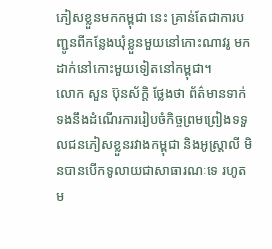ភៀសខ្លួនមកកម្ពុជា នេះ គ្រាន់តែជាការបញ្ជូនពីកន្លែងឃុំខ្លួនមួយនៅកោះណាវរូ មកដាក់នៅកោះមួយទៀតនៅកម្ពុជា។
លោក សួន ប៊ុនស័ក្ដិ ថ្លែងថា ព័ត៌មានទាក់ទងនឹងដំណើរការរៀបចំកិច្ចព្រមព្រៀងទទួលជនភៀសខ្លួនរវាងកម្ពុជា និងអូស្ត្រាលី មិនបានបើកទូលាយជាសាធារណៈទេ រហូតម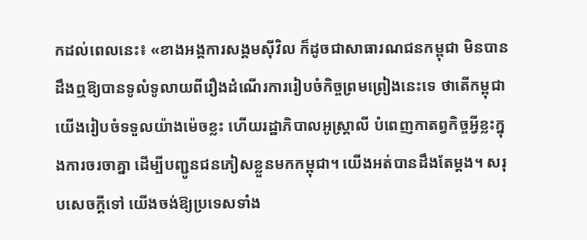កដល់ពេលនេះ៖ «ខាងអង្គការសង្គមស៊ីវិល ក៏ដូចជាសាធារណជនកម្ពុជា មិនបានដឹងឮឱ្យបានទូលំទូលាយពីរឿងដំណើរការរៀបចំកិច្ចព្រមព្រៀងនេះទេ ថាតើកម្ពុជា យើងរៀបចំទទួលយ៉ាងម៉េចខ្លះ ហើយរដ្ឋាភិបាលអូស្ត្រាលី បំពេញកាតព្វកិច្ចអ្វីខ្លះក្នុងការចរចាគ្នា ដើម្បីបញ្ជូនជនភៀសខ្លួនមកកម្ពុជា។ យើងអត់បានដឹងតែម្ដង។ សរុបសេចក្ដីទៅ យើងចង់ឱ្យប្រទេសទាំង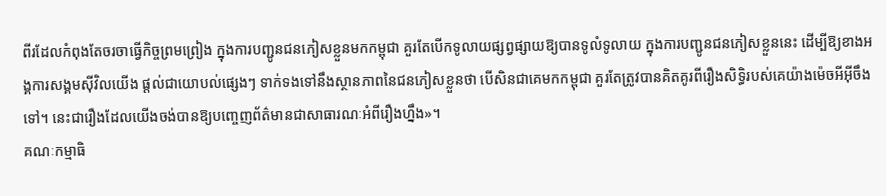ពីរដែលកំពុងតែចរចាធ្វើកិច្ចព្រមព្រៀង ក្នុងការបញ្ជូនជនភៀសខ្លួនមកកម្ពុជា គួរតែបើកទូលាយផ្សព្វផ្សាយឱ្យបានទូលំទូលាយ ក្នុងការបញ្ជូនជនភៀសខ្លួននេះ ដើម្បីឱ្យខាងអង្គការសង្គមស៊ីវិលយើង ផ្ដល់ជាយោបល់ផ្សេងៗ ទាក់ទងទៅនឹងស្ថានភាពនៃជនភៀសខ្លួនថា បើសិនជាគេមកកម្ពុជា គួរតែត្រូវបានគិតគូរពីរឿងសិទ្ធិរបស់គេយ៉ាងម៉េចអីអ៊ីចឹងទៅ។ នេះជារឿងដែលយើងចង់បានឱ្យបញ្ចេញព័ត៌មានជាសាធារណៈអំពីរឿងហ្នឹង»។
គណៈកម្មាធិ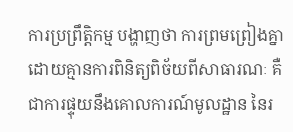ការប្រព្រឹត្តិកម្ម បង្ហាញថា ការព្រមព្រៀងគ្នាដោយគ្មានការពិនិត្យពិច័យពីសាធារណៈ គឺជាការផ្ទុយនឹងគោលការណ៍មូលដ្ឋាន នៃរ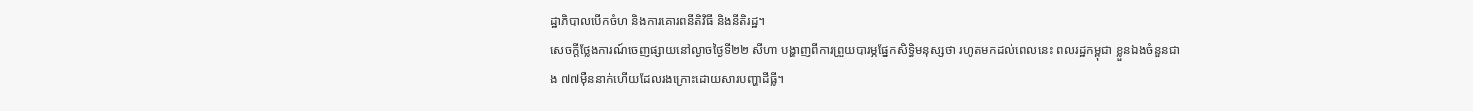ដ្ឋាភិបាលបើកចំហ និងការគោរពនីតិវិធី និងនីតិរដ្ឋ។
សេចក្ដីថ្លែងការណ៍ចេញផ្សាយនៅល្ងាចថ្ងៃទី២២ សីហា បង្ហាញពីការព្រួយបារម្ភផ្នែកសិទ្ធិមនុស្សថា រហូតមកដល់ពេលនេះ ពលរដ្ឋកម្ពុជា ខ្លួនឯងចំនួនជាង ៧៧ម៉ឺននាក់ហើយដែលរងក្រោះដោយសារបញ្ហាដីធ្លី។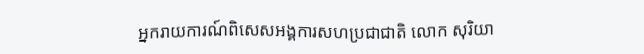អ្នករាយការណ៍ពិសេសអង្គការសហប្រជាជាតិ លោក សុរិយា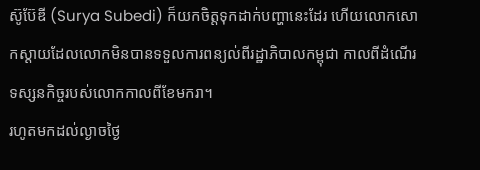ស៊ូប៊ែឌី (Surya Subedi) ក៏យកចិត្តទុកដាក់បញ្ហានេះដែរ ហើយលោកសោកស្ដាយដែលលោកមិនបានទទួលការពន្យល់ពីរដ្ឋាភិបាលកម្ពុជា កាលពីដំណើរទស្សនកិច្ចរបស់លោកកាលពីខែមករា។
រហូតមកដល់ល្ងាចថ្ងៃ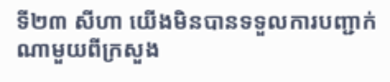ទី២៣ សីហា យើងមិនបានទទួលការបញ្ជាក់ណាមួយពីក្រសួង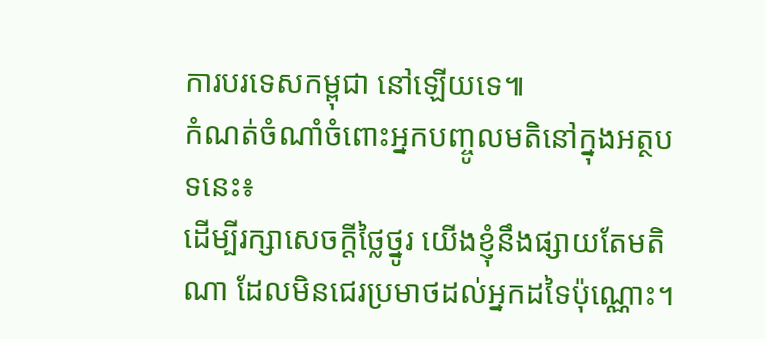ការបរទេសកម្ពុជា នៅឡើយទេ៕
កំណត់ចំណាំចំពោះអ្នកបញ្ចូលមតិនៅក្នុងអត្ថបទនេះ៖
ដើម្បីរក្សាសេចក្ដីថ្លៃថ្នូរ យើងខ្ញុំនឹងផ្សាយតែមតិណា ដែលមិនជេរប្រមាថដល់អ្នកដទៃប៉ុណ្ណោះ។